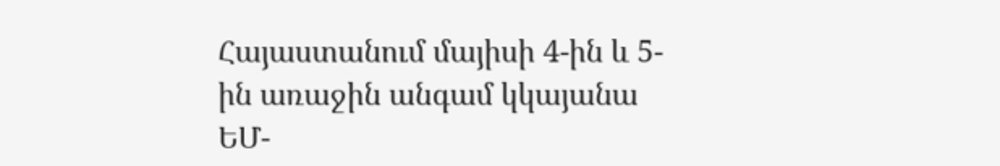Հայաստանում մայիսի 4-ին և 5-ին առաջին անգամ կկայանա ԵՄ-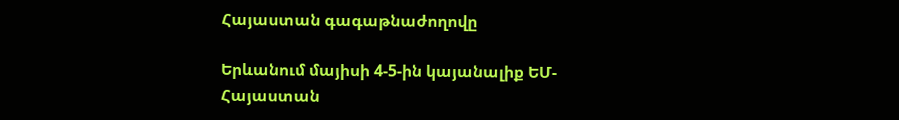Հայաստան գագաթնաժողովը

Երևանում մայիսի 4-5-ին կայանալիք ԵՄ-Հայաստան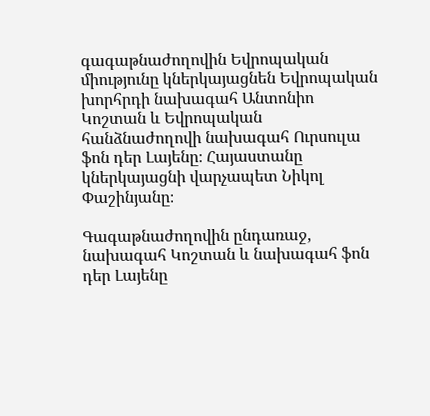գագաթնաժողովին Եվրոպական միությունը կներկայացնեն Եվրոպական խորհրդի նախագահ Անտոնիո Կոշտան և Եվրոպական հանձնաժողովի նախագահ Ուրսուլա ֆոն դեր Լայենը։ Հայաստանը կներկայացնի վարչապետ Նիկոլ Փաշինյանը։

Գագաթնաժողովին ընդառաջ, նախագահ Կոշտան և նախագահ ֆոն դեր Լայենը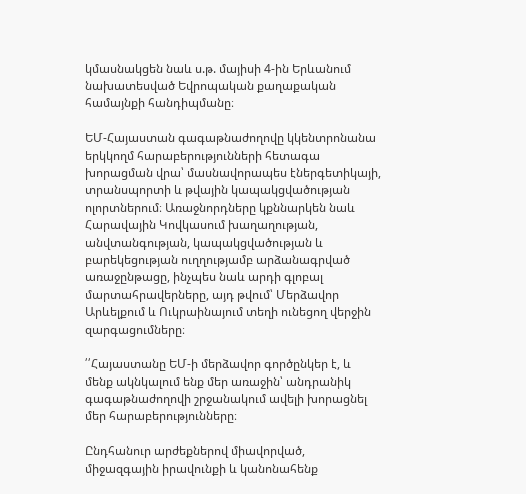կմասնակցեն նաև ս.թ. մայիսի 4-ին Երևանում նախատեսված Եվրոպական քաղաքական համայնքի հանդիպմանը։

ԵՄ-Հայաստան գագաթնաժողովը կկենտրոնանա երկկողմ հարաբերությունների հետագա խորացման վրա՝ մասնավորապես էներգետիկայի, տրանսպորտի և թվային կապակցվածության ոլորտներում։ Առաջնորդները կքննարկեն նաև Հարավային Կովկասում խաղաղության, անվտանգության, կապակցվածության և բարեկեցության ուղղությամբ արձանագրված առաջընթացը, ինչպես նաև արդի գլոբալ մարտահրավերները, այդ թվում՝ Մերձավոր Արևելքում և Ուկրաինայում տեղի ունեցող վերջին զարգացումները։

՛՛Հայաստանը ԵՄ-ի մերձավոր գործընկեր է, և մենք ակնկալում ենք մեր առաջին՝ անդրանիկ գագաթնաժողովի շրջանակում ավելի խորացնել մեր հարաբերությունները։

Ընդհանուր արժեքներով միավորված, միջազգային իրավունքի և կանոնահենք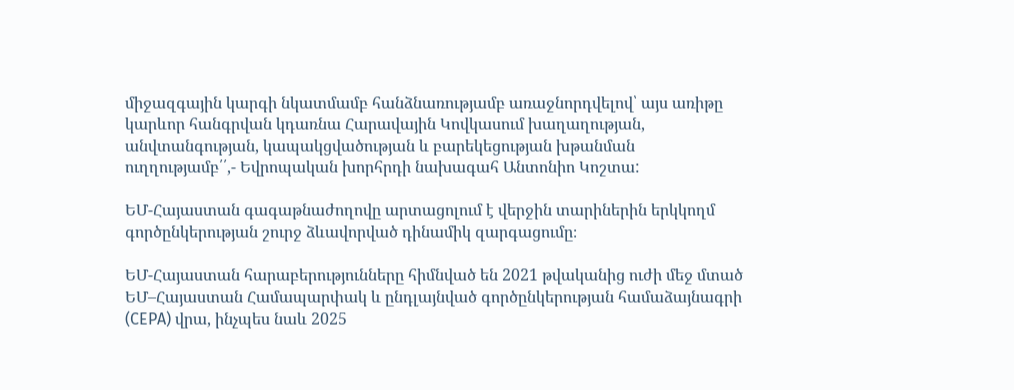միջազգային կարգի նկատմամբ հանձնառությամբ առաջնորդվելով՝ այս առիթը կարևոր հանգրվան կդառնա Հարավային Կովկասում խաղաղության, անվտանգության, կապակցվածության և բարեկեցության խթանման ուղղությամբ՛՛,- Եվրոպական խորհրդի նախագահ Անտոնիո Կոշտա:

ԵՄ-Հայաստան գագաթնաժողովը արտացոլում է վերջին տարիներին երկկողմ գործընկերության շուրջ ձևավորված դինամիկ զարգացումը։

ԵՄ-Հայաստան հարաբերությունները հիմնված են 2021 թվականից ուժի մեջ մտած ԵՄ–Հայաստան Համապարփակ և ընդլայնված գործընկերության համաձայնագրի (CEPA) վրա, ինչպես նաև 2025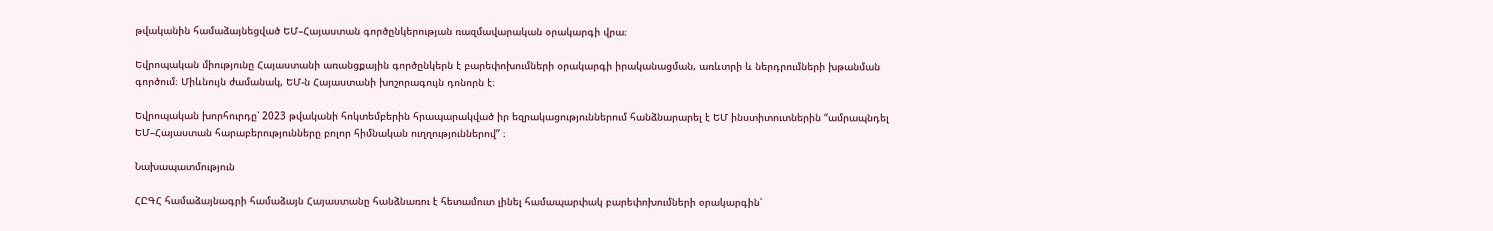թվականին համաձայնեցված ԵՄ–Հայաստան գործընկերության ռազմավարական օրակարգի վրա։

Եվրոպական միությունը Հայաստանի առանցքային գործընկերն է բարեփոխումների օրակարգի իրականացման, առևտրի և ներդրումների խթանման գործում։ Միևնույն ժամանակ, ԵՄ-ն Հայաստանի խոշորագույն դոնորն է։

Եվրոպական խորհուրդը՝ 2023 թվականի հոկտեմբերին հրապարակված իր եզրակացություններում հանձնարարել է ԵՄ ինստիտուտներին “ամրապնդել ԵՄ–Հայաստան հարաբերությունները բոլոր հիմնական ուղղություններով” ։

Նախապատմություն

ՀԸԳՀ համաձայնագրի համաձայն Հայաստանը հանձնառու է հետամուտ լինել համապարփակ բարեփոխումների օրակարգին՝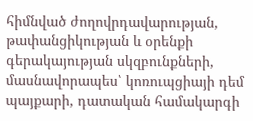հիմնված ժողովրդավարության, թափանցիկության և օրենքի գերակայության սկզբունքների, մասնավորապես՝ կոռուպցիայի դեմ պայքարի, դատական համակարգի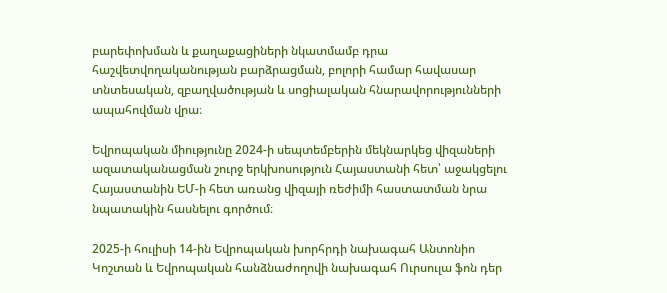բարեփոխման և քաղաքացիների նկատմամբ դրա հաշվետվողականության բարձրացման, բոլորի համար հավասար տնտեսական, զբաղվածության և սոցիալական հնարավորությունների ապահովման վրա։

Եվրոպական միությունը 2024-ի սեպտեմբերին մեկնարկեց վիզաների ազատականացման շուրջ երկխոսություն Հայաստանի հետ՝ աջակցելու Հայաստանին ԵՄ-ի հետ առանց վիզայի ռեժիմի հաստատման նրա նպատակին հասնելու գործում։

2025-ի հուլիսի 14-ին Եվրոպական խորհրդի նախագահ Անտոնիո Կոշտան և Եվրոպական հանձնաժողովի նախագահ Ուրսուլա ֆոն դեր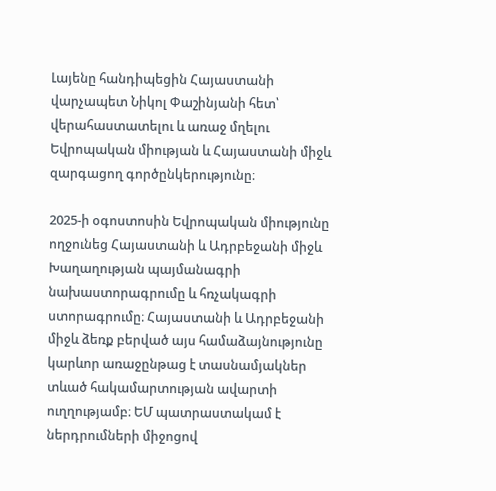Լայենը հանդիպեցին Հայաստանի վարչապետ Նիկոլ Փաշինյանի հետ՝ վերահաստատելու և առաջ մղելու Եվրոպական միության և Հայաստանի միջև զարգացող գործընկերությունը։

2025-ի օգոստոսին Եվրոպական միությունը ողջունեց Հայաստանի և Ադրբեջանի միջև Խաղաղության պայմանագրի նախաստորագրումը և հռչակագրի ստորագրումը։ Հայաստանի և Ադրբեջանի միջև ձեռք բերված այս համաձայնությունը կարևոր առաջընթաց է տասնամյակներ տևած հակամարտության ավարտի ուղղությամբ։ ԵՄ պատրաստակամ է ներդրումների միջոցով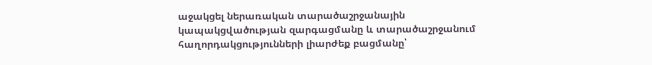աջակցել ներառական տարածաշրջանային կապակցվածության զարգացմանը և տարածաշրջանում հաղորդակցությունների լիարժեք բացմանը՝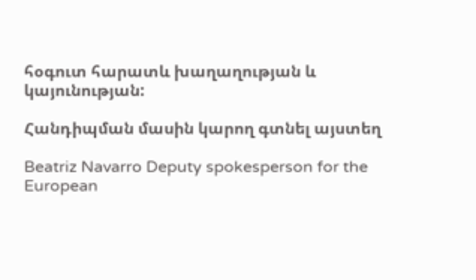հօգուտ հարատև խաղաղության և կայունության:

Հանդիպման մասին կարող գտնել այստեղ

Beatriz Navarro Deputy spokesperson for the European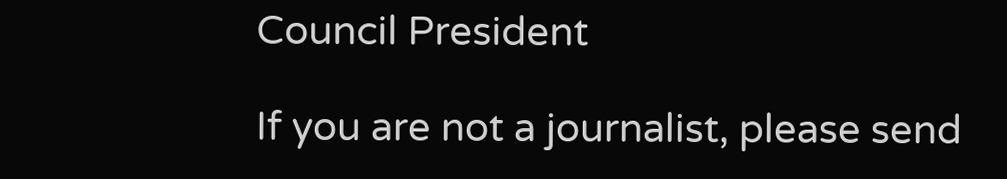Council President

If you are not a journalist, please send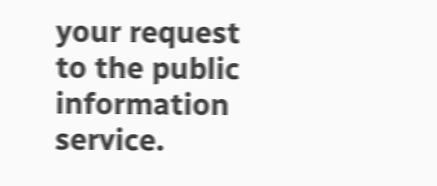your request to the public information service.